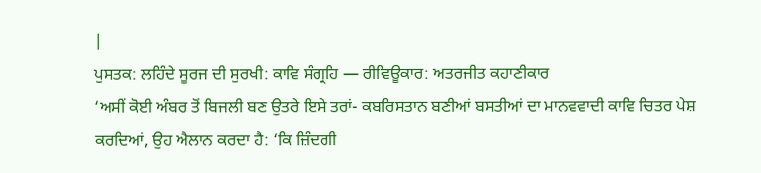|
ਪੁਸਤਕ: ਲਹਿੰਦੇ ਸੂਰਜ ਦੀ ਸੁਰਖੀ: ਕਾਵਿ ਸੰਗ੍ਰਹਿ — ਰੀਵਿਊਕਾਰ: ਅਤਰਜੀਤ ਕਹਾਣੀਕਾਰ
‘ਅਸੀਂ ਕੋਈ ਅੰਬਰ ਤੋਂ ਬਿਜਲੀ ਬਣ ਉਤਰੇ ਇਸੇ ਤਰਾਂ- ਕਬਰਿਸਤਾਨ ਬਣੀਆਂ ਬਸਤੀਆਂ ਦਾ ਮਾਨਵਵਾਦੀ ਕਾਵਿ ਚਿਤਰ ਪੇਸ਼ ਕਰਦਿਆਂ, ਉਹ ਐਲਾਨ ਕਰਦਾ ਹੈ: ‘ਕਿ ਜ਼ਿੰਦਗੀ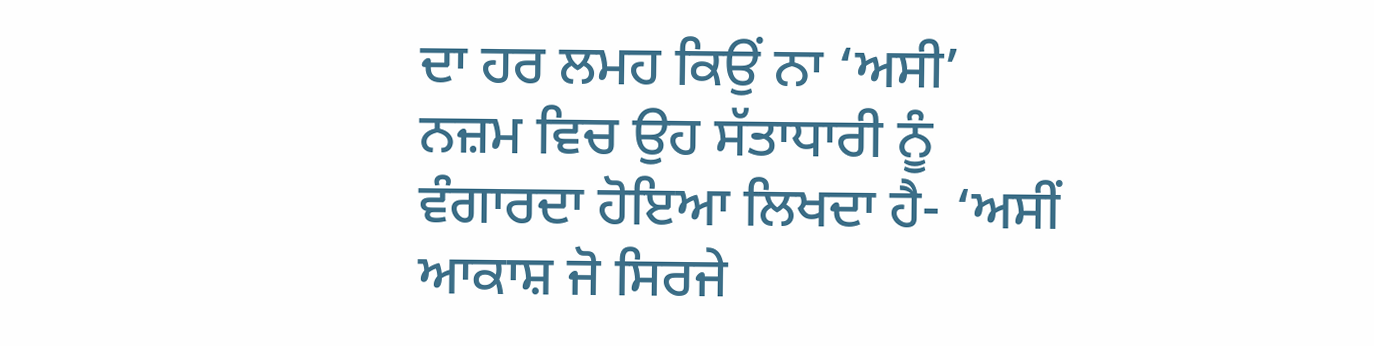ਦਾ ਹਰ ਲਮਹ ਕਿਉਂ ਨਾ ‘ਅਸੀ’ ਨਜ਼ਮ ਵਿਚ ਉਹ ਸੱਤਾਧਾਰੀ ਨੂੰ ਵੰਗਾਰਦਾ ਹੋਇਆ ਲਿਖਦਾ ਹੈ- ‘ਅਸੀਂ ਆਕਾਸ਼ ਜੋ ਸਿਰਜੇ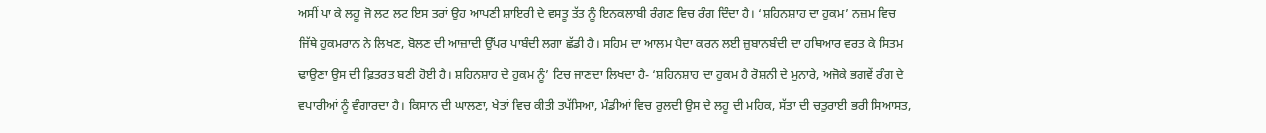ਅਸੀਂ ਪਾ ਕੇ ਲਹੂ ਜੋ ਲਟ ਲਟ ਇਸ ਤਰਾਂ ਉਹ ਆਪਣੀ ਸ਼ਾਇਰੀ ਦੇ ਵਸਤੂ ਤੱਤ ਨੂੰ ਇਨਕਲਾਬੀ ਰੰਗਣ ਵਿਚ ਰੰਗ ਦਿੰਦਾ ਹੈ। ‘ਸ਼ਹਿਨਸ਼ਾਹ ਦਾ ਹੁਕਮ’ ਨਜ਼ਮ ਵਿਚ ਜਿੱਥੇ ਹੁਕਮਰਾਨ ਨੇ ਲਿਖਣ, ਬੋਲਣ ਦੀ ਆਜ਼ਾਦੀ ਉੱਪਰ ਪਾਬੰਦੀ ਲਗਾ ਛੱਡੀ ਹੈ। ਸਹਿਮ ਦਾ ਆਲਮ ਪੈਦਾ ਕਰਨ ਲਈ ਜ਼ੁਬਾਨਬੰਦੀ ਦਾ ਹਥਿਆਰ ਵਰਤ ਕੇ ਸਿਤਮ ਢਾਉਣਾ ਉਸ ਦੀ ਫ਼ਿਤਰਤ ਬਣੀ ਹੋਈ ਹੈ। ਸ਼ਹਿਨਸ਼ਾਹ ਦੇ ਹੁਕਮ ਨੂੰ’ ਟਿਚ ਜਾਣਦਾ ਲਿਖਦਾ ਹੈ- ‘ਸ਼ਹਿਨਸ਼ਾਹ ਦਾ ਹੁਕਮ ਹੈ ਰੋਸ਼ਨੀ ਦੇ ਮੁਨਾਰੇ, ਅਜੋਕੇ ਭਗਵੇਂ ਰੰਗ ਦੇ ਵਪਾਰੀਆਂ ਨੂੰ ਵੰਗਾਰਦਾ ਹੈ। ਕਿਸਾਨ ਦੀ ਘਾਲਣਾ, ਖੇਤਾਂ ਵਿਚ ਕੀਤੀ ਤਪੱਸਿਆ, ਮੰਡੀਆਂ ਵਿਚ ਰੁਲਦੀ ਉਸ ਦੇ ਲਹੂ ਦੀ ਮਹਿਕ, ਸੱਤਾ ਦੀ ਚਤੁਰਾਈ ਭਰੀ ਸਿਆਸਤ,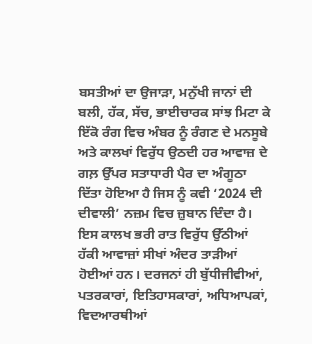ਬਸਤੀਆਂ ਦਾ ਉਜਾੜਾ, ਮਨੁੱਖੀ ਜਾਨਾਂ ਦੀ ਬਲੀ, ਹੱਕ, ਸੱਚ, ਭਾਈਚਾਰਕ ਸਾਂਝ ਮਿਟਾ ਕੇ ਇੱਕੋ ਰੰਗ ਵਿਚ ਅੰਬਰ ਨੂੰ ਰੰਗਣ ਦੇ ਮਨਸੂਬੇ ਅਤੇ ਕਾਲਖਾਂ ਵਿਰੁੱਧ ਉਠਦੀ ਹਰ ਆਵਾਜ਼ ਦੇ ਗਲ਼ ਉੱਪਰ ਸਤਾਧਾਰੀ ਪੈਰ ਦਾ ਅੰਗੂਠਾ ਦਿੱਤਾ ਹੋਇਆ ਹੈ ਜਿਸ ਨੂੰ ਕਵੀ ‘2024 ਦੀ ਦੀਵਾਲੀ’ ਨਜ਼ਮ ਵਿਚ ਜ਼ੁਬਾਨ ਦਿੰਦਾ ਹੈ। ਇਸ ਕਾਲਖ ਭਰੀ ਰਾਤ ਵਿਰੁੱਧ ਉੱਠੀਆਂ ਹੱਕੀ ਆਵਾਜ਼ਾਂ ਸੀਖਾਂ ਅੰਦਰ ਤਾੜੀਆਂ ਹੋਈਆਂ ਹਨ। ਦਰਜਨਾਂ ਹੀ ਬੁੱਧੀਜੀਵੀਆਂ, ਪਤਰਕਾਰਾਂ, ਇਤਿਹਾਸਕਾਰਾਂ, ਅਧਿਆਪਕਾਂ, ਵਿਦਆਰਥੀਆਂ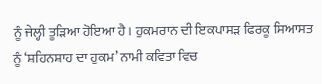ਨੂੰ ਜੇਲ੍ਹੀ ਤੂੜਿਆ ਹੋਇਆ ਹੈ। ਹੁਕਮਰਾਨ ਦੀ ਇਕਪਾਸੜ ਫਿਰਕੂ ਸਿਆਸਤ ਨੂੰ ‘ਸ਼ਹਿਨਸ਼ਾਹ ਦਾ ਹੁਕਮ’ ਨਾਮੀ ਕਵਿਤਾ ਵਿਚ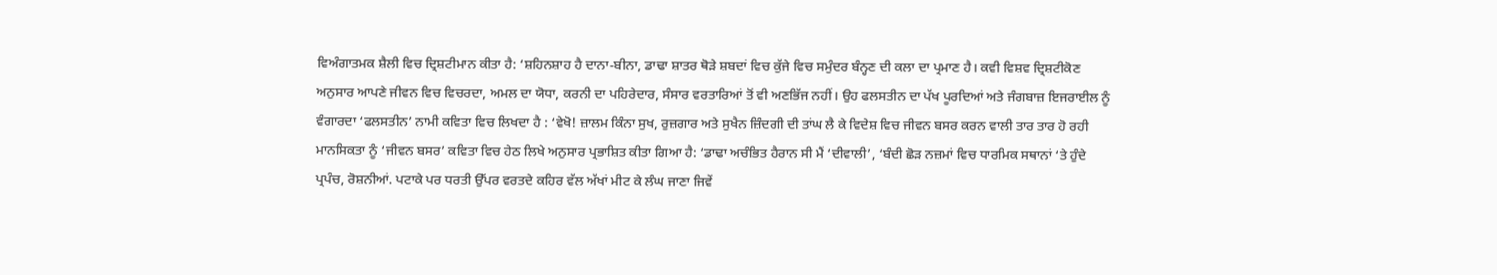ਵਿਅੰਗਾਤਮਕ ਸ਼ੈਲੀ ਵਿਚ ਦ੍ਰਿਸ਼ਟੀਮਾਨ ਕੀਤਾ ਹੈ: ‘ਸ਼ਹਿਨਸ਼ਾਹ ਹੈ ਦਾਨਾ-ਬੀਨਾ, ਡਾਢਾ ਸ਼ਾਤਰ ਥੋੜੇ ਸ਼ਬਦਾਂ ਵਿਚ ਕੁੱਜੇ ਵਿਚ ਸਮੁੰਦਰ ਬੰਨ੍ਹਣ ਦੀ ਕਲਾ ਦਾ ਪ੍ਰਮਾਣ ਹੈ। ਕਵੀ ਵਿਸ਼ਵ ਦ੍ਰਿਸ਼ਟੀਕੋਣ ਅਨੁਸਾਰ ਆਪਣੇ ਜੀਵਨ ਵਿਚ ਵਿਚਰਦਾ, ਅਮਲ ਦਾ ਯੋਧਾ, ਕਰਨੀ ਦਾ ਪਹਿਰੇਦਾਰ, ਸੰਸਾਰ ਵਰਤਾਰਿਆਂ ਤੋਂ ਵੀ ਅਣਭਿੱਜ ਨਹੀਂ। ਉਹ ਫਲਸਤੀਨ ਦਾ ਪੱਖ ਪੂਰਦਿਆਂ ਅਤੇ ਜੰਗਬਾਜ਼ ਇਜਰਾਈਲ ਨੂੰ ਵੰਗਾਰਦਾ ‘ਫਲਸਤੀਨ’ ਨਾਮੀ ਕਵਿਤਾ ਵਿਚ ਲਿਖਦਾ ਹੈ : ‘ਵੇਖੋ! ਜ਼ਾਲਮ ਕਿੰਨਾ ਸੁਖ, ਰੁਜ਼ਗਾਰ ਅਤੇ ਸੁਖੈਨ ਜ਼ਿੰਦਗੀ ਦੀ ਤਾਂਘ ਲੈ ਕੇ ਵਿਦੇਸ਼ ਵਿਚ ਜੀਵਨ ਬਸਰ ਕਰਨ ਵਾਲੀ ਤਾਰ ਤਾਰ ਹੋ ਰਹੀ ਮਾਨਸਿਕਤਾ ਨੂੰ ‘ਜੀਵਨ ਬਸਰ’ ਕਵਿਤਾ ਵਿਚ ਹੇਠ ਲਿਖੇ ਅਨੁਸਾਰ ਪ੍ਰਭਾਸ਼ਿਤ ਕੀਤਾ ਗਿਆ ਹੈ: ‘ਡਾਢਾ ਅਚੰਭਿਤ ਹੈਰਾਨ ਸੀ ਮੈਂ ‘ਦੀਵਾਲੀ’, ‘ਬੰਦੀ ਛੋੜ ਨਜ਼ਮਾਂ ਵਿਚ ਧਾਰਮਿਕ ਸਥਾਨਾਂ ‘ਤੇ ਹੁੰਦੇ ਪ੍ਰਪੰਚ, ਰੋਸ਼ਨੀਆਂ. ਪਟਾਕੇ ਪਰ ਧਰਤੀ ਉੱਪਰ ਵਰਤਦੇ ਕਹਿਰ ਵੱਲ ਅੱਖਾਂ ਮੀਟ ਕੇ ਲੰਘ ਜਾਣਾ ਜਿਵੇਂ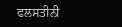ਫਲਸਤੀਨੀ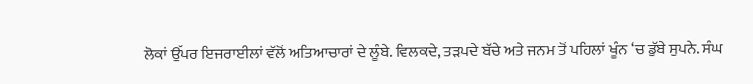ਲੋਕਾਂ ਉੱਪਰ ਇਜਰਾਈਲਾਂ ਵੱਲੋਂ ਅਤਿਆਚਾਰਾਂ ਦੇ ਲੂੰਬੇ. ਵਿਲਕਦੇ, ਤੜਪਦੇ ਬੱਚੇ ਅਤੇ ਜਨਮ ਤੋਂ ਪਹਿਲਾਂ ਖੂੰਨ ‘ਚ ਡੁੱਬੇ ਸੁਪਨੇ. ਸੰਘ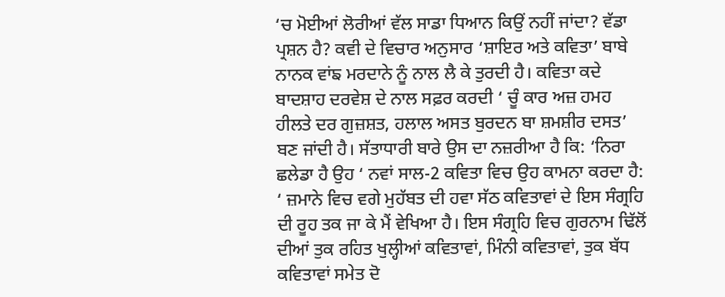‘ਚ ਮੋਈਆਂ ਲੋਰੀਆਂ ਵੱਲ ਸਾਡਾ ਧਿਆਨ ਕਿਉਂ ਨਹੀਂ ਜਾਂਦਾ? ਵੱਡਾ ਪ੍ਰਸ਼ਨ ਹੈ? ਕਵੀ ਦੇ ਵਿਚਾਰ ਅਨੁਸਾਰ ‘ਸ਼ਾਇਰ ਅਤੇ ਕਵਿਤਾ’ ਬਾਬੇ ਨਾਨਕ ਵਾਂਙ ਮਰਦਾਨੇ ਨੂੰ ਨਾਲ ਲੈ ਕੇ ਤੁਰਦੀ ਹੈ। ਕਵਿਤਾ ਕਦੇ ਬਾਦਸ਼ਾਹ ਦਰਵੇਸ਼ ਦੇ ਨਾਲ ਸਫ਼ਰ ਕਰਦੀ ‘ ਚੂੰ ਕਾਰ ਅਜ਼ ਹਮਹ ਹੀਲਤੇ ਦਰ ਗੁਜ਼ਸ਼ਤ, ਹਲਾਲ ਅਸਤ ਬੁਰਦਨ ਬਾ ਸ਼ਮਸ਼ੀਰ ਦਸਤ’ ਬਣ ਜਾਂਦੀ ਹੈ। ਸੱਤਾਧਾਰੀ ਬਾਰੇ ਉਸ ਦਾ ਨਜ਼ਰੀਆ ਹੈ ਕਿ: ‘ਨਿਰਾ ਛਲੇਡਾ ਹੈ ਉਹ ‘ ਨਵਾਂ ਸਾਲ-2 ਕਵਿਤਾ ਵਿਚ ਉਹ ਕਾਮਨਾ ਕਰਦਾ ਹੈ: ‘ ਜ਼ਮਾਨੇ ਵਿਚ ਵਗੇ ਮੁਹੱਬਤ ਦੀ ਹਵਾ ਸੱਠ ਕਵਿਤਾਵਾਂ ਦੇ ਇਸ ਸੰਗ੍ਰਹਿ ਦੀ ਰੂਹ ਤਕ ਜਾ ਕੇ ਮੈਂ ਵੇਖਿਆ ਹੈ। ਇਸ ਸੰਗ੍ਰਹਿ ਵਿਚ ਗੁਰਨਾਮ ਢਿੱਲੋਂ ਦੀਆਂ ਤੁਕ ਰਹਿਤ ਖੁਲ੍ਹੀਆਂ ਕਵਿਤਾਵਾਂ, ਮਿੰਨੀ ਕਵਿਤਾਵਾਂ, ਤੁਕ ਬੱਧ ਕਵਿਤਾਵਾਂ ਸਮੇਤ ਦੋ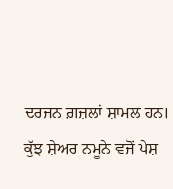ਦਰਜਨ ਗ਼ਜ਼ਲਾਂ ਸ਼ਾਮਲ ਹਨ। ਕੁੱਝ ਸ਼ੇਅਰ ਨਮੂਨੇ ਵਜੋਂ ਪੇਸ਼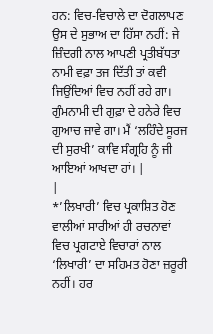ਹਨ: ਵਿਚ-ਵਿਚਾਲੇ ਦਾ ਦੋਗਲਾਪਣ ਉਸ ਦੇ ਸੁਭਾਅ ਦਾ ਹਿੱਸਾ ਨਹੀਂ: ਜੇ ਜ਼ਿੰਦਗੀ ਨਾਲ ਆਪਣੀ ਪ੍ਰਤੀਬੱਧਤਾ ਨਾਮੀ ਵਫ਼ਾ ਤਜ ਦਿੱਤੀ ਤਾਂ ਕਵੀ ਜਿਉਂਦਿਆਂ ਵਿਚ ਨਹੀਂ ਰਹੇ ਗਾ। ਗੁੰਮਨਾਮੀ ਦੀ ਗੁਫ਼ਾ ਦੇ ਹਨੇਰੇ ਵਿਚ ਗੁਆਚ ਜਾਵੇ ਗਾ। ਮੈਂ ‘ਲਹਿੰਦੇ ਸੂਰਜ ਦੀ ਸੁਰਖੀ’ ਕਾਵਿ ਸੰਗ੍ਰਹਿ ਨੂੰ ਜੀ ਆਇਆਂ ਆਖਦਾ ਹਾਂ। |
|
*’ਲਿਖਾਰੀ’ ਵਿਚ ਪ੍ਰਕਾਸ਼ਿਤ ਹੋਣ ਵਾਲੀਆਂ ਸਾਰੀਆਂ ਹੀ ਰਚਨਾਵਾਂ ਵਿਚ ਪ੍ਰਗਟਾਏ ਵਿਚਾਰਾਂ ਨਾਲ ‘ਲਿਖਾਰੀ’ ਦਾ ਸਹਿਮਤ ਹੋਣਾ ਜ਼ਰੂਰੀ ਨਹੀਂ। ਹਰ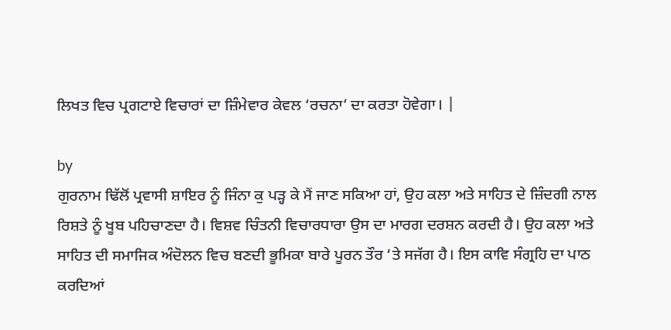ਲਿਖਤ ਵਿਚ ਪ੍ਰਗਟਾਏ ਵਿਚਾਰਾਂ ਦਾ ਜ਼ਿੰਮੇਵਾਰ ਕੇਵਲ ‘ਰਚਨਾ’ ਦਾ ਕਰਤਾ ਹੋਵੇਗਾ। |

by
ਗੁਰਨਾਮ ਢਿੱਲੋਂ ਪ੍ਰਵਾਸੀ ਸ਼ਾਇਰ ਨੂੰ ਜਿੰਨਾ ਕੁ ਪੜ੍ਹ ਕੇ ਮੈਂ ਜਾਣ ਸਕਿਆ ਹਾਂ, ਉਹ ਕਲਾ ਅਤੇ ਸਾਹਿਤ ਦੇ ਜ਼ਿੰਦਗੀ ਨਾਲ ਰਿਸ਼ਤੇ ਨੂੰ ਖੂਬ ਪਹਿਚਾਣਦਾ ਹੈ। ਵਿਸ਼ਵ ਚਿੰਤਨੀ ਵਿਚਾਰਧਾਰਾ ਉਸ ਦਾ ਮਾਰਗ ਦਰਸ਼ਨ ਕਰਦੀ ਹੈ। ਉਹ ਕਲਾ ਅਤੇ ਸਾਹਿਤ ਦੀ ਸਮਾਜਿਕ ਅੰਦੋਲਨ ਵਿਚ ਬਣਦੀ ਭੂਮਿਕਾ ਬਾਰੇ ਪੂਰਨ ਤੌਰ ‘ਤੇ ਸਜੱਗ ਹੈ। ਇਸ ਕਾਵਿ ਸੰਗ੍ਰਹਿ ਦਾ ਪਾਠ ਕਰਦਿਆਂ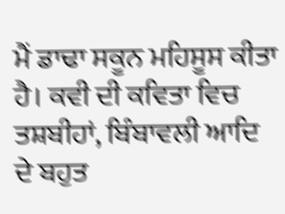ਮੈਂ ਡਾਢਾ ਸਕੂਨ ਮਹਿਸੂਸ ਕੀਤਾ ਹੈ। ਕਵੀ ਦੀ ਕਵਿਤਾ ਵਿਚ ਤਸ਼ਬੀਹਾਂ, ਬਿੰਬਾਵਲੀ ਆਦਿ ਦੇ ਬਹੁਤ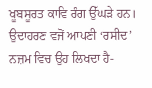ਖੂਬਸੂਰਤ ਕਾਵਿ ਰੰਗ ਉੱਘੜੇ ਹਨ। ਉਦਾਹਰਣ ਵਜੋਂ ਆਪਣੀ ‘ਰਸੀਦ’ ਨਜ਼ਮ ਵਿਚ ਉਹ ਲਿਖਦਾ ਹੈ-